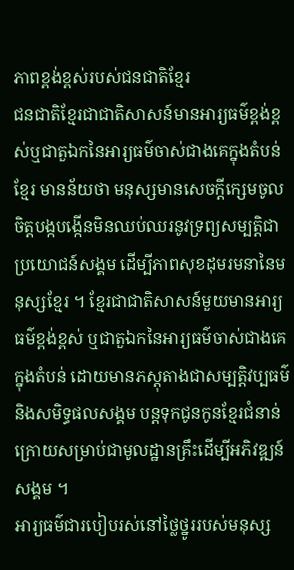ភាពខ្ពង់ខ្ពស់របស់ជនជាតិខ្មែរ
ជនជាតិខ្មែរជាជាតិសាសន៍មានអារ្យធម៌ខ្ពង់ខ្ពស់ឬជាតួឯកនៃអារ្យធម៌ចាស់ជាងគេក្នុងតំបន់
ខ្មែរ មានន័យថា មនុស្សមានសេចក្ដីក្សេមចូលចិត្ដបង្កបង្កើនមិនឈប់ឈរនូវទ្រព្យសម្បត្ដិជាប្រយោជន៍សង្គម ដើម្បីភាពសុខដុមរមនានៃមនុស្សខ្មែរ ។ ខ្មែរជាជាតិសាសន៍មួយមានអារ្យធម៌ខ្ពង់ខ្ពស់ ឬជាតួឯកនៃអារ្យធម៌ចាស់ជាងគេក្នុងតំបន់ ដោយមានភស្ដុតាងជាសម្បត្ដិវប្បធម៌ និងសមិទ្ធផលសង្គម បន្ដទុកជូនកូនខ្មែរជំនាន់ក្រោយសម្រាប់ជាមូលដ្ឋានគ្រឹះដើម្បីអភិវឌ្ឍន៍សង្គម ។
អារ្យធម៌ជារបៀបរស់នៅថ្លៃថ្នូររបស់មនុស្ស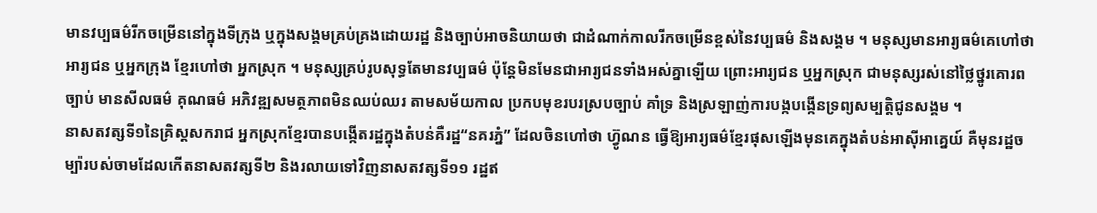មានវប្បធម៌រីកចម្រើននៅក្នុងទីក្រុង ឬក្នុងសង្គមគ្រប់គ្រងដោយរដ្ឋ និងច្បាប់អាចនិយាយថា ជាដំណាក់កាលរីកចម្រើនខ្ពស់នៃវប្បធម៌ និងសង្គម ។ មនុស្សមានអារ្យធម៌គេហៅថា អារ្យជន ឬអ្នកក្រុង ខ្មែរហៅថា អ្នកស្រុក ។ មនុស្សគ្រប់រូបសុទ្ធតែមានវប្បធម៌ ប៉ុន្ដែមិនមែនជាអារ្យជនទាំងអស់គ្នាឡើយ ព្រោះអារ្យជន ឬអ្នកស្រុក ជាមនុស្សរស់នៅថ្លៃថ្នូរគោរពច្បាប់ មានសីលធម៌ គុណធម៌ អភិវឌ្ឍសមត្ថភាពមិនឈប់ឈរ តាមសម័យកាល ប្រកបមុខរបរស្របច្បាប់ គាំទ្រ និងស្រឡាញ់ការបង្កបង្កើនទ្រព្យសម្បត្ដិជូនសង្គម ។
នាសតវត្សទី១នៃគ្រិស្ដសករាជ អ្នកស្រុកខ្មែរបានបង្កើតរដ្ឋក្នុងតំបន់គឺរដ្ឋ“នគរភ្នំ” ដែលចិនហៅថា ហ្វ៊ូណន ធ្វើឱ្យអារ្យធម៌ខ្មែរផុសឡើងមុនគេក្នុងតំបន់អាស៊ីអាគ្នេយ៍ គឺមុនរដ្ឋចម្ប៉ារបស់ចាមដែលកើតនាសតវត្សទី២ និងរលាយទៅវិញនាសតវត្សទី១១ រដ្ឋឥ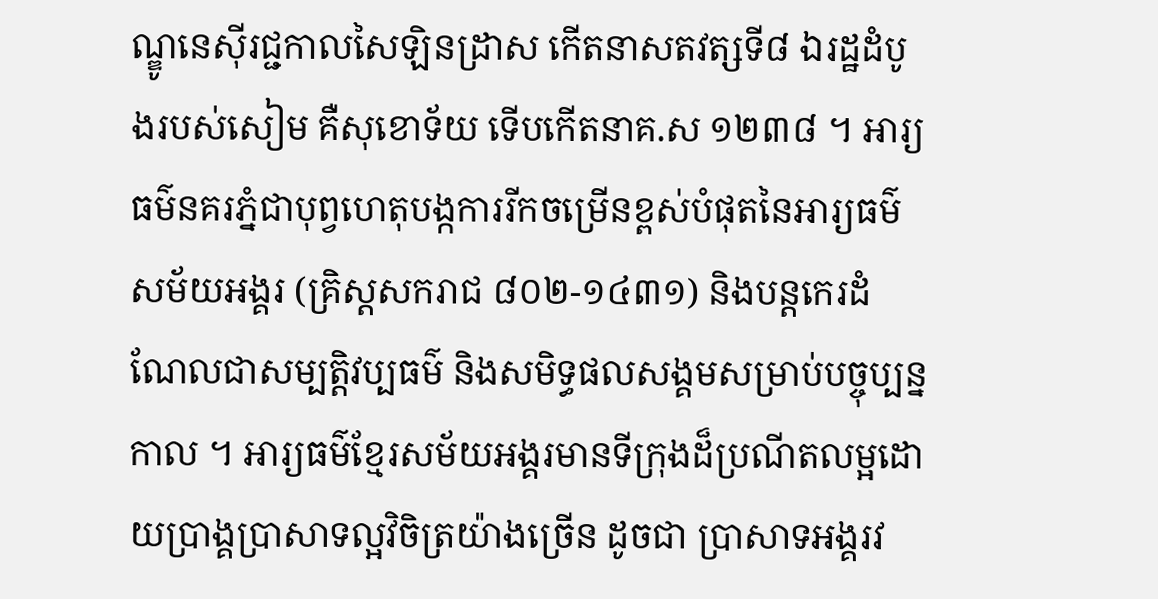ណ្ឌូនេស៊ីរជ្ជកាលសៃឡិនដ្រាស កើតនាសតវត្សទី៨ ឯរដ្ឋដំបូងរបស់សៀម គឺសុខោទ័យ ទើបកើតនាគ.ស ១២៣៨ ។ អារ្យធម៌នគរភ្នំជាបុព្វហេតុបង្កការរីកចម្រើនខ្ពស់បំផុតនៃអារ្យធម៌សម័យអង្គរ (គ្រិស្ដសករាជ ៨០២-១៤៣១) និងបន្ដកេរដំណែលជាសម្បត្ដិវប្បធម៌ និងសមិទ្ធផលសង្គមសម្រាប់បច្ចុប្បន្នកាល ។ អារ្យធម៌ខ្មែរសម័យអង្គរមានទីក្រុងដ៏ប្រណីតលម្អដោយប្រាង្គប្រាសាទល្អវិចិត្រយ៉ាងច្រើន ដូចជា ប្រាសាទអង្គរវ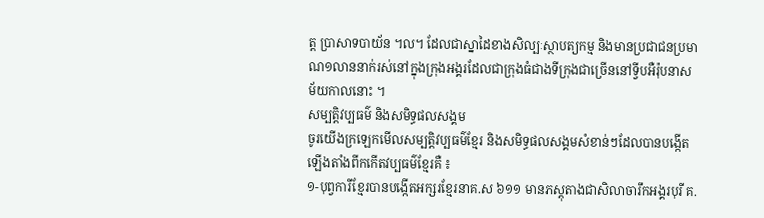ត្ដ ប្រាសាទបាយ័ន ។ល។ ដែលជាស្នាដៃខាងសិល្បៈស្ថាបត្យកម្ម និងមានប្រជាជនប្រមាណ១លាននាក់រស់នៅក្នុងក្រុងអង្គរដែលជាក្រុងធំជាងទីក្រុងជាច្រើននៅទ្វីបអឺរ៉ុបនាសម័យកាលនោះ ។
សម្បត្ដិវប្បធម៌ និងសមិទ្ធផលសង្គម
ចូរយើងក្រឡេកមើលសម្បត្ដិវប្បធម៌ខ្មែរ និងសមិទ្ធផលសង្គមសំខាន់ៗដែលបានបង្កើតឡើងតាំងពីកកើតវប្បធម៌ខ្មែរគឺ ៖
១-បុព្វការីខ្មែរបានបង្កើតអក្សរខ្មែរនាគ.ស ៦១១ មានភស្ដុតាងជាសិលាចារឹកអង្គរបុរី គ.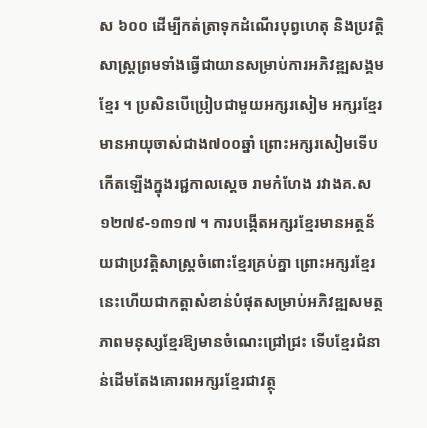ស ៦០០ ដើម្បីកត់ត្រាទុកដំណើរបុព្វហេតុ និងប្រវត្ដិសាស្ដ្រព្រមទាំងធ្វើជាយានសម្រាប់ការអភិវឌ្ឍសង្គមខ្មែរ ។ ប្រសិនបើប្រៀបជាមួយអក្សរសៀម អក្សរខ្មែរមានអាយុចាស់ជាង៧០០ឆ្នាំ ព្រោះអក្សរសៀមទើបកើតឡើងក្នុងរជ្ជកាលស្ដេច រាមកំហែង រវាងគ.ស ១២៧៩-១៣១៧ ។ ការបង្កើតអក្សរខ្មែរមានអត្ថន័យជាប្រវត្ដិសាស្ដ្រចំពោះខ្មែរគ្រប់គ្នា ព្រោះអក្សរខ្មែរនេះហើយជាកត្ដាសំខាន់បំផុតសម្រាប់អភិវឌ្ឍសមត្ថភាពមនុស្សខ្មែរឱ្យមានចំណេះជ្រៅជ្រះ ទើបខ្មែរជំនាន់ដើមតែងគោរពអក្សរខ្មែរជាវត្ថុ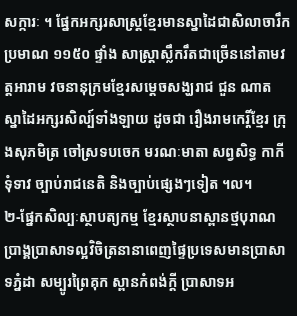សក្ការៈ ។ ផ្នែកអក្សរសាស្ដ្រខ្មែរមានស្នាដៃជាសិលាចារឹកប្រមាណ ១១៥០ ផ្ទាំង សាស្ដ្រាស្លឹករឹតជាច្រើននៅតាមវត្ដអារាម វចនានុក្រមខ្មែរសម្ដេចសង្ឃរាជ ជួន ណាត ស្នាដៃអក្សរសិល្ប៍ទាំងឡាយ ដូចជា រឿងរាមកេរ្ដិ៍ខ្មែរ ក្រុងសុភមិត្រ ចៅស្រទបចេក មរណៈមាតា សព្វសិទ្ធ កាកី ទុំទាវ ច្បាប់រាជនេតិ និងច្បាប់ផ្សេងៗទៀត ។ល។
២-ផ្នែកសិល្បៈស្ថាបត្យកម្ម ខ្មែរស្ថាបនាស្ពានថ្មបុរាណ ប្រាង្គប្រាសាទល្អវិចិត្រនានាពេញផ្ទៃប្រទេសមានប្រាសាទភ្នំដា សម្បូរព្រៃគុក ស្ពានកំពង់ក្ដី ប្រាសាទអ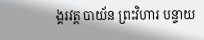ង្គរវត្ដ បាយ័ន ព្រះវិហារ បន្ទាយ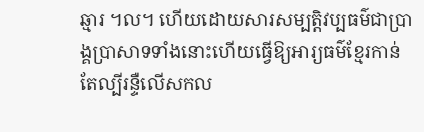ឆ្មារ ។ល។ ហើយដោយសារសម្បត្ដិវប្បធម៌ជាប្រាង្គប្រាសាទទាំងនោះហើយធ្វើឱ្យអារ្យធម៌ខ្មែរកាន់តែល្បីរន្ទឺលើសកល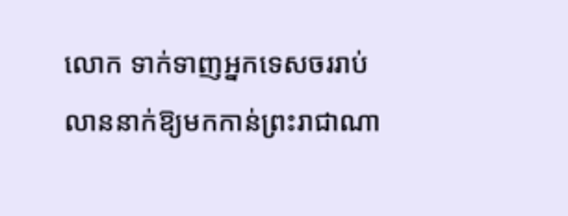លោក ទាក់ទាញអ្នកទេសចររាប់លាននាក់ឱ្យមកកាន់ព្រះរាជាណា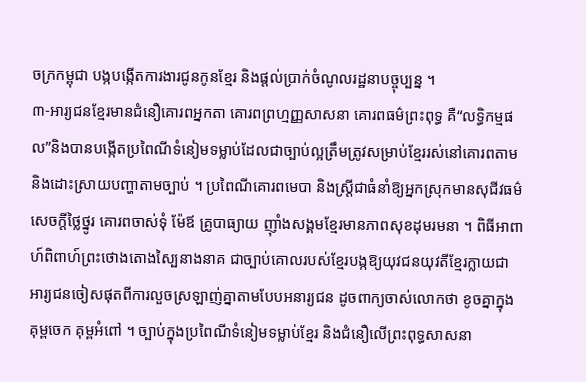ចក្រកម្ពុជា បង្កបង្កើតការងារជូនកូនខ្មែរ និងផ្ដល់ប្រាក់ចំណូលរដ្ឋនាបច្ចុប្បន្ន ។
៣-អារ្យជនខ្មែរមានជំនឿគោរពអ្នកតា គោរពព្រហ្មញ្ញសាសនា គោរពធម៌ព្រះពុទ្ធ គឺ“លទ្ធិកម្មផល”និងបានបង្កើតប្រពៃណីទំនៀមទម្លាប់ដែលជាច្បាប់ល្អត្រឹមត្រូវសម្រាប់ខ្មែររស់នៅគោរពតាម និងដោះស្រាយបញ្ហាតាមច្បាប់ ។ ប្រពៃណីគោរពមេបា និងស្ដ្រីជាធំនាំឱ្យអ្នកស្រុកមានសុជីវធម៌ សេចក្ដីថ្លៃថ្នូរ គោរពចាស់ទុំ ម៉ែឪ គ្រូបាធ្យាយ ញ៉ាំងសង្គមខ្មែរមានភាពសុខដុមរមនា ។ ពិធីអាពាហ៍ពិពាហ៍ព្រះថោងតោងស្បៃនាងនាគ ជាច្បាប់គោលរបស់ខ្មែរបង្កឱ្យយុវជនយុវតីខ្មែរក្លាយជាអារ្យជនចៀសផុតពីការលួចស្រឡាញ់គ្នាតាមបែបអនារ្យជន ដូចពាក្យចាស់លោកថា ខូចគ្នាក្នុងគុម្ពចេក គុម្ពអំពៅ ។ ច្បាប់ក្នុងប្រពៃណីទំនៀមទម្លាប់ខ្មែរ និងជំនឿលើព្រះពុទ្ធសាសនា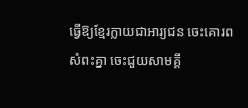ធ្វើឱ្យខ្មែរក្លាយជាអារ្យជន ចេះគោរពសំពះគ្នា ចេះជួយសាមគ្គី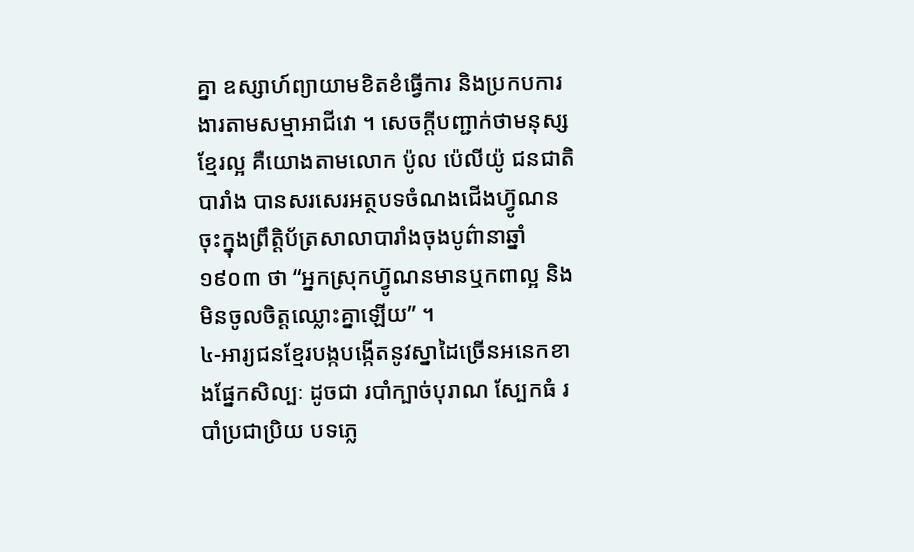គ្នា ឧស្សាហ៍ព្យាយាមខិតខំធ្វើការ និងប្រកបការងារតាមសម្មាអាជីវោ ។ សេចក្ដីបញ្ជាក់ថាមនុស្សខ្មែរល្អ គឺយោងតាមលោក ប៉ូល ប៉េលីយ៉ូ ជនជាតិបារាំង បានសរសេរអត្ថបទចំណងជើងហ្វ៊ូណន ចុះក្នុងព្រឹត្ដិប័ត្រសាលាបារាំងចុងបូព៌ានាឆ្នាំ ១៩០៣ ថា “អ្នកស្រុកហ្វ៊ូណនមានឬកពាល្អ និងមិនចូលចិត្ដឈ្លោះគ្នាឡើយ” ។
៤-អារ្យជនខ្មែរបង្កបង្កើតនូវស្នាដៃច្រើនអនេកខាងផ្នែកសិល្បៈ ដូចជា របាំក្បាច់បុរាណ ស្បែកធំ របាំប្រជាប្រិយ បទភ្លេ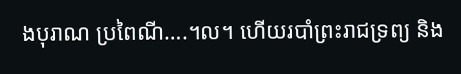ងបុរាណ ប្រពៃណី….។ល។ ហើយរបាំព្រះរាជទ្រព្យ និង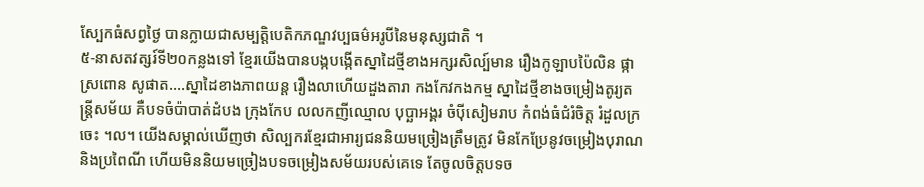ស្បែកធំសព្វថ្ងៃ បានក្លាយជាសម្បត្ដិបេតិកភណ្ឌវប្បធម៌អរូបីនៃមនុស្សជាតិ ។
៥-នាសតវត្សរ៍ទី២០កន្លងទៅ ខ្មែរយើងបានបង្កបង្កើតស្នាដៃថ្មីខាងអក្សរសិល្ប៍មាន រឿងកូឡាបប៉ៃលិន ផ្កាស្រពោន សូផាត….ស្នាដៃខាងភាពយន្ដ រឿងលាហើយដួងតារា កងកែវកងកម្ម ស្នាដៃថ្មីខាងចម្រៀងតូរ្យតន្ដ្រីសម័យ គឺបទចំប៉ាបាត់ដំបង ក្រុងកែប លលកញីឈ្មោល បុប្ឆាអង្គរ ចំប៉ីសៀមរាប កំពង់ធំជំរំចិត្ដ រំដួលក្រចេះ ។ល។ យើងសម្គាល់ឃើញថា សិល្បករខ្មែរជាអារ្យជននិយមច្រៀងត្រឹមត្រូវ មិនកែប្រែនូវចម្រៀងបុរាណ និងប្រពៃណី ហើយមិននិយមច្រៀងបទចម្រៀងសម័យរបស់គេទេ តែចូលចិត្ដបទច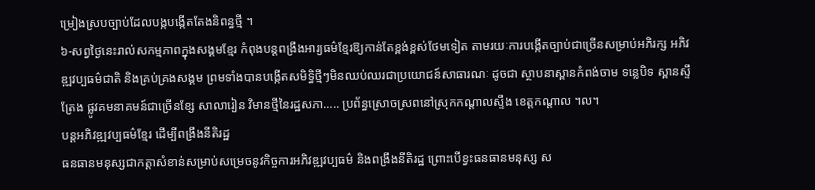ម្រៀងស្របច្បាប់ដែលបង្កបង្កើតតែងនិពន្ធថ្មី ។
៦-សព្វថ្ងៃនេះរាល់សកម្មភាពក្នុងសង្គមខ្មែរ កំពុងបន្ដពង្រឹងអារ្យធម៌ខ្មែរឱ្យកាន់តែខ្ពង់ខ្ពស់ថែមទៀត តាមរយៈការបង្កើតច្បាប់ជាច្រើនសម្រាប់អភិរក្ស អភិវឌ្ឍវប្បធម៌ជាតិ និងគ្រប់គ្រងសង្គម ព្រមទាំងបានបង្កើតសមិទ្ធិថ្មីៗមិនឈប់ឈរជាប្រយោជន៍សាធារណៈ ដូចជា ស្ថាបនាស្ពានកំពង់ចាម ទន្លេបិទ ស្ពានស្ទឹត្រែង ផ្លូវគមនាគមន៍ជាច្រើនខ្សែ សាលារៀន វិមានថ្មីនៃរដ្ឋសភា….. ប្រព័ន្ធស្រោចស្រពនៅស្រុកកណ្ដាលស្ទឹង ខេត្ដកណ្ដាល ។ល។
បន្ដអភិវឌ្ឍវប្បធម៌ខ្មែរ ដើម្បីពង្រឹងនីតិរដ្ឋ
ធនធានមនុស្សជាកត្ដាសំខាន់សម្រាប់សម្រេចនូវកិច្ចការអភិវឌ្ឍវប្បធម៌ និងពង្រឹងនីតិរដ្ឋ ព្រោះបើខ្វះធនធានមនុស្ស ស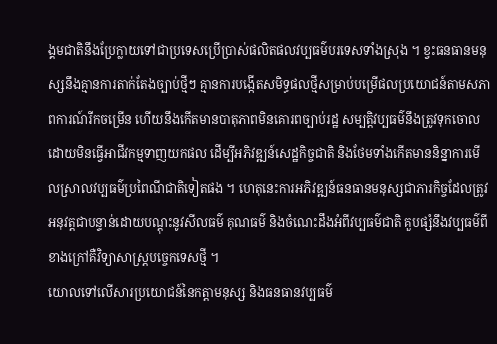ង្គមជាតិនឹងប្រែក្លាយទៅជាប្រទេសប្រើប្រាស់ផលិតផលវប្បធម៌បរទេសទាំងស្រុង ។ ខ្វះធនធានមនុស្សនឹងគ្មានការតាក់តែងច្បាប់ថ្មីៗ គ្មានការបង្កើតសមិទ្ធផលថ្មីសម្រាប់បម្រើផលប្រយោជន៍តាមសភាពការណ៍រីកចម្រើន ហើយនឹងកើតមានបាតុភាពមិនគោរពច្បាប់រដ្ឋ សម្បត្ដិវប្បធម៌នឹងត្រូវទុកចោលដោយមិនធ្វើអាជីវកម្មទាញយកផល ដើម្បីអភិវឌ្ឍន៍សេដ្ឋកិច្ចជាតិ និងថែមទាំងកើតមាននិន្នាការមើលស្រាលវប្បធម៌ប្រពៃណីជាតិទៀតផង ។ ហេតុនេះការអភិវឌ្ឍន៍ធនធានមនុស្សជាភារកិច្ចដែលត្រូវអនុវត្ដជាបន្ទាន់ដោយបណ្ដុះនូវសីលធម៌ គុណធម៌ និងចំណេះដឹងអំពីវប្បធម៌ជាតិ គួបផ្សំនឹងវប្បធម៌ពីខាងក្រៅគឺវិទ្យាសាស្ដ្របច្ចេកទេសថ្មី ។
យោលទៅលើសារប្រយោជន៍នៃកត្ដាមនុស្ស និងធនធានវប្បធម៌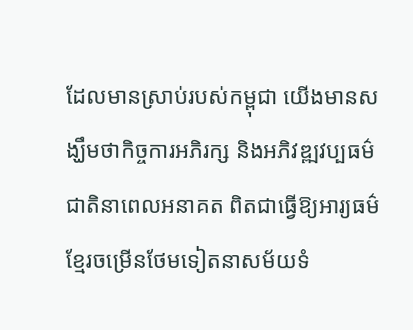ដែលមានស្រាប់របស់កម្ពុជា យើងមានសង្ឃឹមថាកិច្ចការអភិរក្ស និងអភិវឌ្ឍវប្បធម៌ជាតិនាពេលអនាគត ពិតជាធ្វើឱ្យអារ្យធម៌ខ្មែរចម្រើនថែមទៀតនាសម័យទំ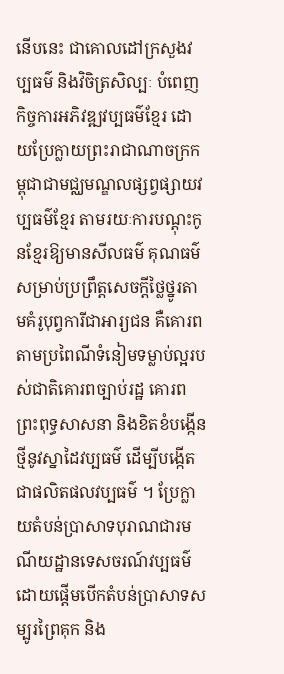នើបនេះ ជាគោលដៅក្រសួងវប្បធម៌ និងវិចិត្រសិល្បៈ បំពេញកិច្ចការអភិវឌ្ឍវប្បធម៌ខ្មែរ ដោយប្រែក្លាយព្រះរាជាណាចក្រកម្ពុជាជាមជ្ឈមណ្ឌលផ្សព្វផ្សាយវប្បធម៌ខ្មែរ តាមរយៈការបណ្ដុះកូនខ្មែរឱ្យមានសីលធម៌ គុណធម៌ សម្រាប់ប្រព្រឹត្ដសេចក្ដីថ្លៃថ្នូរតាមគំរូបុព្វការីជាអារ្យជន គឺគោរពតាមប្រពៃណីទំនៀមទម្លាប់ល្អរបស់ជាតិគោរពច្បាប់រដ្ឋ គោរពព្រះពុទ្ធសាសនា និងខិតខំបង្កើនថ្មីនូវស្នាដៃវប្បធម៌ ដើម្បីបង្កើតជាផលិតផលវប្បធម៌ ។ ប្រែក្លាយតំបន់ប្រាសាទបុរាណជារមណីយដ្ឋានទេសចរណ៍វប្បធម៌ ដោយផ្ដើមបើកតំបន់ប្រាសាទសម្បូរព្រៃគុក និង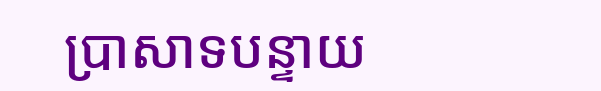ប្រាសាទបន្ទាយ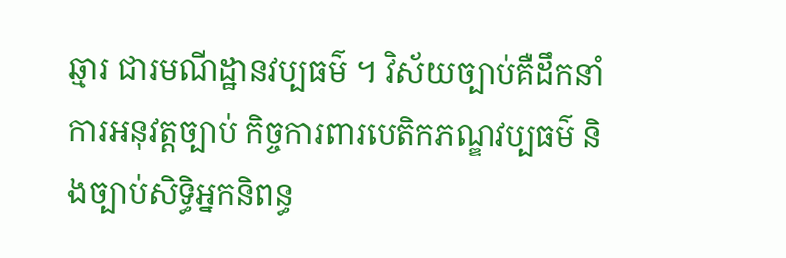ឆ្មារ ជារមណីដ្ឋានវប្បធម៌ ។ វិស័យច្បាប់គឺដឹកនាំការអនុវត្ដច្បាប់ កិច្ចការពារបេតិកភណ្ឌវប្បធម៌ និងច្បាប់សិទ្ធិអ្នកនិពន្ធ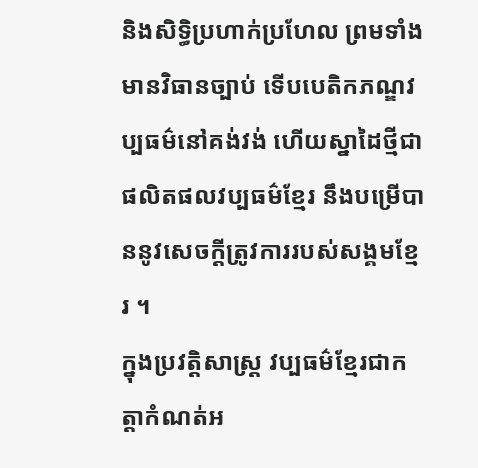និងសិទ្ធិប្រហាក់ប្រហែល ព្រមទាំងមានវិធានច្បាប់ ទើបបេតិកភណ្ឌវប្បធម៌នៅគង់វង់ ហើយស្នាដៃថ្មីជាផលិតផលវប្បធម៌ខ្មែរ នឹងបម្រើបាននូវសេចក្ដីត្រូវការរបស់សង្គមខ្មែរ ។
ក្នុងប្រវត្ដិសាស្ដ្រ វប្បធម៌ខ្មែរជាកត្ដាកំណត់អ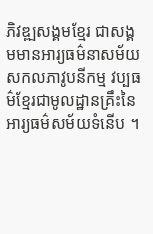ភិវឌ្ឍសង្គមខ្មែរ ជាសង្គមមានអារ្យធម៌នាសម័យសកលភាវូបនីកម្ម វប្បធម៌ខ្មែរជាមូលដ្ឋានគ្រឹះនៃអារ្យធម៌សម័យទំនើប ។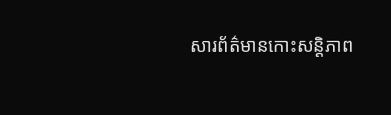សារព័ត៌មានកោះសន្ដិភាព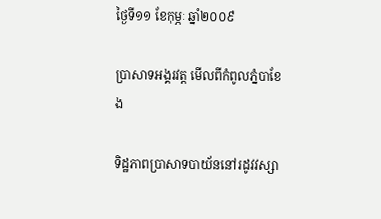ថ្ងៃទី១១ ខែកុម្ភៈ ឆ្នាំ២០០៩

ប្រាសាទអង្គរវត្ត មើលពីកំពូលភ្នំបាខែង

ទិដ្ឋភាពប្រាសាទបាយ័ននៅរដូវវស្សា